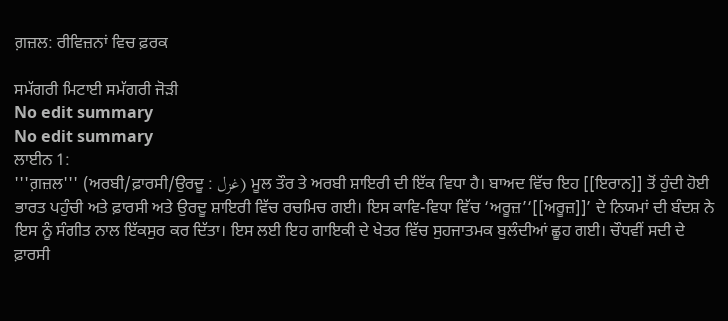ਗ਼ਜ਼ਲ: ਰੀਵਿਜ਼ਨਾਂ ਵਿਚ ਫ਼ਰਕ

ਸਮੱਗਰੀ ਮਿਟਾਈ ਸਮੱਗਰੀ ਜੋੜੀ
No edit summary
No edit summary
ਲਾਈਨ 1:
'''ਗ਼ਜ਼ਲ''' (ਅਰਬੀ/ਫ਼ਾਰਸੀ/ਉਰਦੂ : غزل) ਮੂਲ ਤੌਰ ਤੇ ਅਰਬੀ ਸ਼ਾਇਰੀ ਦੀ ਇੱਕ ਵਿਧਾ ਹੈ। ਬਾਅਦ ਵਿੱਚ ਇਹ [[ਇਰਾਨ]] ਤੋਂ ਹੁੰਦੀ ਹੋਈ ਭਾਰਤ ਪਹੁੰਚੀ ਅਤੇ ਫ਼ਾਰਸੀ ਅਤੇ ਉਰਦੂ ਸ਼ਾਇਰੀ ਵਿੱਚ ਰਚਮਿਚ ਗਈ। ਇਸ ਕਾਵਿ-ਵਿਧਾ ਵਿੱਚ ‘ਅਰੂਜ਼’‘[[ਅਰੂਜ਼]]’ ਦੇ ਨਿਯਮਾਂ ਦੀ ਬੰਦਸ਼ ਨੇ ਇਸ ਨੂੰ ਸੰਗੀਤ ਨਾਲ ਇੱਕਸੁਰ ਕਰ ਦਿੱਤਾ। ਇਸ ਲਈ ਇਹ ਗਾਇਕੀ ਦੇ ਖੇਤਰ ਵਿੱਚ ਸੁਹਜਾਤਮਕ ਬੁਲੰਦੀਆਂ ਛੂਹ ਗਈ। ਚੌਧਵੀਂ ਸਦੀ ਦੇ ਫ਼ਾਰਸੀ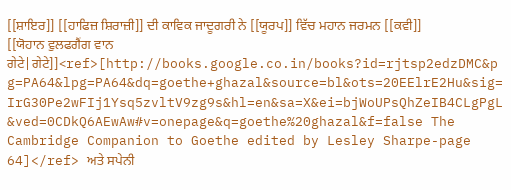[[ਸ਼ਾਇਰ]] [[ਹਾਫਿਜ਼ ਸ਼ਿਰਾਜ਼ੀ]] ਦੀ ਕਾਵਿਕ ਜਾਦੂਗਰੀ ਨੇ [[ਯੂਰਪ]] ਵਿੱਚ ਮਹਾਨ ਜਰਮਨ [[ਕਵੀ]] [[ਯੋਹਾਨ ਵੁਲਫਗੈਂਗ ਵਾਨ ਗੇਟੇ|ਗੇਟੇ]]<ref>[http://books.google.co.in/books?id=rjtsp2edzDMC&pg=PA64&lpg=PA64&dq=goethe+ghazal&source=bl&ots=20EElrE2Hu&sig=IrG30Pe2wFIj1Ysq5zvltV9zg9s&hl=en&sa=X&ei=bjWoUPsQhZeIB4CLgPgL&ved=0CDkQ6AEwAw#v=onepage&q=goethe%20ghazal&f=false The Cambridge Companion to Goethe edited by Lesley Sharpe-page 64]</ref> ਅਤੇ ਸਪੇਨੀ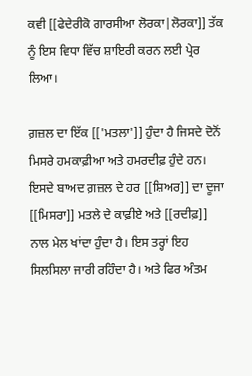ਕਵੀ [[ਫੇਦੇਰੀਕੋ ਗਾਰਸੀਆ ਲੋਰਕਾ|ਲੋਰਕਾ]] ਤੱਕ ਨੂੰ ਇਸ ਵਿਧਾ ਵਿੱਚ ਸ਼ਾਇਰੀ ਕਰਨ ਲਈ ਪ੍ਰੇਰ ਲਿਆ।

ਗ਼ਜ਼ਲ ਦਾ ਇੱਕ [['ਮਤਲਾ']] ਹੁੰਦਾ ਹੈ ਜਿਸਦੇ ਦੋਨੋਂ ਮਿਸਰੇ ਹਮਕਾਫ਼ੀਆ ਅਤੇ ਹਮਰਦੀਫ਼ ਹੁੰਦੇ ਹਨ। ਇਸਦੇ ਬਾਅਦ ਗ਼ਜ਼ਲ ਦੇ ਹਰ [[ਸ਼ਿਅਰ]] ਦਾ ਦੂਜਾ [[ਮਿਸਰਾ]] ਮਤਲੇ ਦੇ ਕਾਫ਼ੀਏ ਅਤੇ [[ਰਦੀਫ਼]] ਨਾਲ ਮੇਲ ਖਾਂਦਾ ਹੁੰਦਾ ਹੈ। ਇਸ ਤਰ੍ਹਾਂ ਇਹ ਸਿਲਸਿਲਾ ਜਾਰੀ ਰਹਿੰਦਾ ਹੈ। ਅਤੇ ਫਿਰ ਅੰਤਮ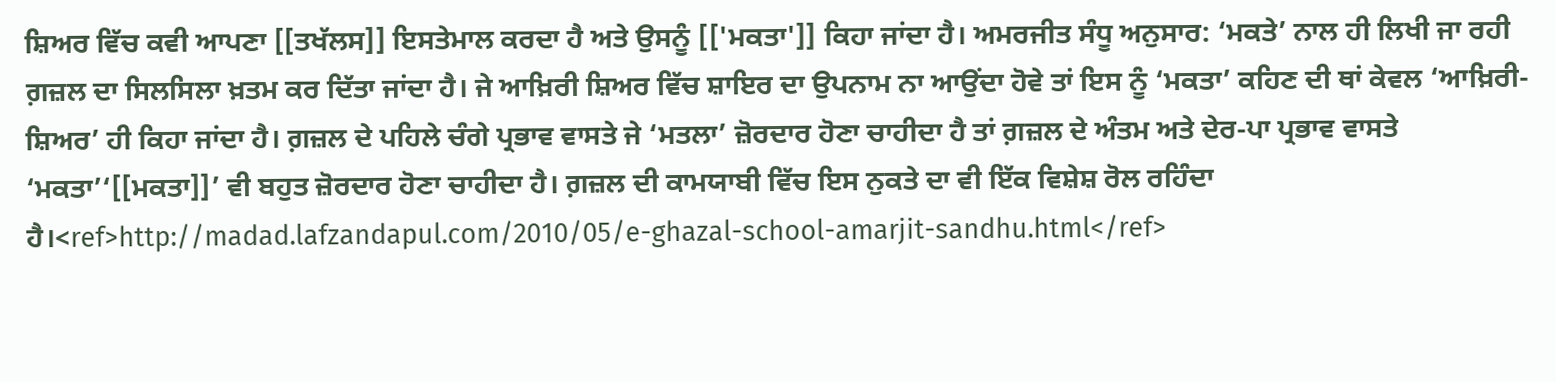ਸ਼ਿਅਰ ਵਿੱਚ ਕਵੀ ਆਪਣਾ [[ਤਖੱਲਸ]] ਇਸਤੇਮਾਲ ਕਰਦਾ ਹੈ ਅਤੇ ਉਸਨੂੰ [['ਮਕਤਾ']] ਕਿਹਾ ਜਾਂਦਾ ਹੈ। ਅਮਰਜੀਤ ਸੰਧੂ ਅਨੁਸਾਰ: ‘ਮਕਤੇ’ ਨਾਲ ਹੀ ਲਿਖੀ ਜਾ ਰਹੀ ਗ਼ਜ਼ਲ ਦਾ ਸਿਲਸਿਲਾ ਖ਼ਤਮ ਕਰ ਦਿੱਤਾ ਜਾਂਦਾ ਹੈ। ਜੇ ਆਖ਼ਿਰੀ ਸ਼ਿਅਰ ਵਿੱਚ ਸ਼ਾਇਰ ਦਾ ਉਪਨਾਮ ਨਾ ਆਉਂਦਾ ਹੋਵੇ ਤਾਂ ਇਸ ਨੂੰ ‘ਮਕਤਾ’ ਕਹਿਣ ਦੀ ਥਾਂ ਕੇਵਲ ‘ਆਖ਼ਿਰੀ-ਸ਼ਿਅਰ’ ਹੀ ਕਿਹਾ ਜਾਂਦਾ ਹੈ। ਗ਼ਜ਼ਲ ਦੇ ਪਹਿਲੇ ਚੰਗੇ ਪ੍ਰਭਾਵ ਵਾਸਤੇ ਜੇ ‘ਮਤਲਾ’ ਜ਼ੋਰਦਾਰ ਹੋਣਾ ਚਾਹੀਦਾ ਹੈ ਤਾਂ ਗ਼ਜ਼ਲ ਦੇ ਅੰਤਮ ਅਤੇ ਦੇਰ-ਪਾ ਪ੍ਰਭਾਵ ਵਾਸਤੇ ‘ਮਕਤਾ’‘[[ਮਕਤਾ]]’ ਵੀ ਬਹੁਤ ਜ਼ੋਰਦਾਰ ਹੋਣਾ ਚਾਹੀਦਾ ਹੈ। ਗ਼ਜ਼ਲ ਦੀ ਕਾਮਯਾਬੀ ਵਿੱਚ ਇਸ ਨੁਕਤੇ ਦਾ ਵੀ ਇੱਕ ਵਿਸ਼ੇਸ਼ ਰੋਲ ਰਹਿੰਦਾ ਹੈ।<ref>http://madad.lafzandapul.com/2010/05/e-ghazal-school-amarjit-sandhu.html</ref>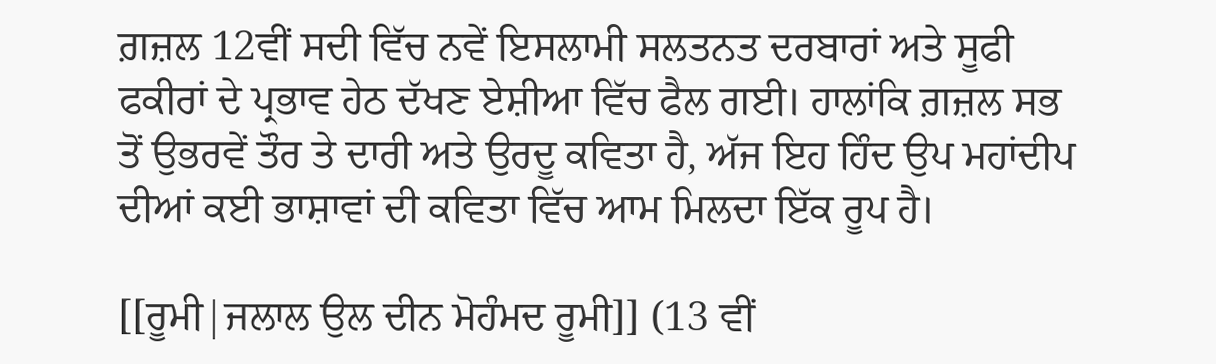ਗ਼ਜ਼ਲ 12ਵੀਂ ਸਦੀ ਵਿੱਚ ਨਵੇਂ ਇਸਲਾਮੀ ਸਲਤਨਤ ਦਰਬਾਰਾਂ ਅਤੇ ਸੂਫੀ ਫਕੀਰਾਂ ਦੇ ਪ੍ਰਭਾਵ ਹੇਠ ਦੱਖਣ ਏਸ਼ੀਆ ਵਿੱਚ ਫੈਲ ਗਈ। ਹਾਲਾਂਕਿ ਗ਼ਜ਼ਲ ਸਭ ਤੋਂ ਉਭਰਵੇਂ ਤੌਰ ਤੇ ਦਾਰੀ ਅਤੇ ਉਰਦੂ ਕਵਿਤਾ ਹੈ, ਅੱਜ ਇਹ ਹਿੰਦ ਉਪ ਮਹਾਂਦੀਪ ਦੀਆਂ ਕਈ ਭਾਸ਼ਾਵਾਂ ਦੀ ਕਵਿਤਾ ਵਿੱਚ ਆਮ ਮਿਲਦਾ ਇੱਕ ਰੂਪ ਹੈ।

[[ਰੂਮੀ|ਜਲਾਲ ਉਲ ਦੀਨ ਮੋਹੰਮਦ ਰੂਮੀ]] (13 ਵੀਂ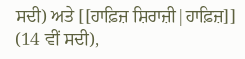ਸਦੀ) ਅਤੇ [[ਹਾਫ਼ਿਜ਼ ਸ਼ਿਰਾਜ਼ੀ|ਹਾਫ਼ਿਜ਼]] (14 ਵੀਂ ਸਦੀ),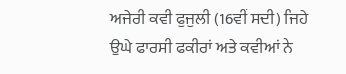ਅਜੇਰੀ ਕਵੀ ਫੁਜੁਲੀ (16ਵੀਂ ਸਦੀ) ਜਿਹੇ ਉਘੇ ਫਾਰਸੀ ਫਕੀਰਾਂ ਅਤੇ ਕਵੀਆਂ ਨੇ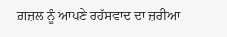ਗ਼ਜ਼ਲ ਨੂੰ ਆਪਣੇ ਰਹੱਸਵਾਦ ਦਾ ਜ਼ਰੀਆ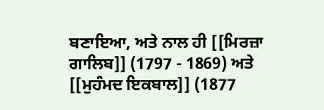ਬਣਾਇਆ, ਅਤੇ ਨਾਲ ਹੀ [[ਮਿਰਜ਼ਾ ਗਾਲਿਬ]] (1797 - 1869) ਅਤੇ [[ਮੁਹੰਮਦ ਇਕਬਾਲ]] (1877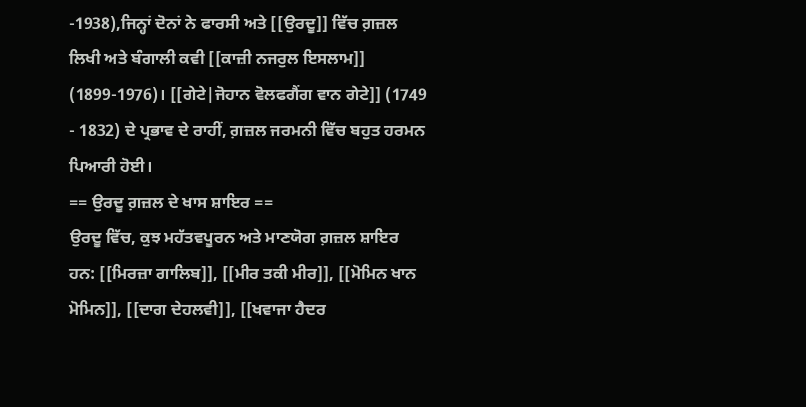-1938),ਜਿਨ੍ਹਾਂ ਦੋਨਾਂ ਨੇ ਫਾਰਸੀ ਅਤੇ [[ਉਰਦੂ]] ਵਿੱਚ ਗ਼ਜ਼ਲ ਲਿਖੀ ਅਤੇ ਬੰਗਾਲੀ ਕਵੀ [[ਕਾਜ਼ੀ ਨਜਰੁਲ ਇਸਲਾਮ]] (1899-1976)। [[ਗੇਟੇ|ਜੋਹਾਨ ਵੋਲਫਗੈਂਗ ਵਾਨ ਗੇਟੇ]] (1749 - 1832) ਦੇ ਪ੍ਰਭਾਵ ਦੇ ਰਾਹੀਂ, ਗ਼ਜ਼ਲ ਜਰਮਨੀ ਵਿੱਚ ਬਹੁਤ ਹਰਮਨ ਪਿਆਰੀ ਹੋਈ।
== ਉਰਦੂ ਗ਼ਜ਼ਲ ਦੇ ਖਾਸ ਸ਼ਾਇਰ ==
ਉਰਦੂ ਵਿੱਚ, ਕੁਝ ਮਹੱਤਵਪੂਰਨ ਅਤੇ ਮਾਣਯੋਗ ਗ਼ਜ਼ਲ ਸ਼ਾਇਰ ਹਨ: [[ਮਿਰਜ਼ਾ ਗਾਲਿਬ]], [[ਮੀਰ ਤਕੀ ਮੀਰ]], [[ਮੋਮਿਨ ਖਾਨ ਮੋਮਿਨ]], [[ਦਾਗ ਦੇਹਲਵੀ]], [[ਖਵਾਜਾ ਹੈਦਰ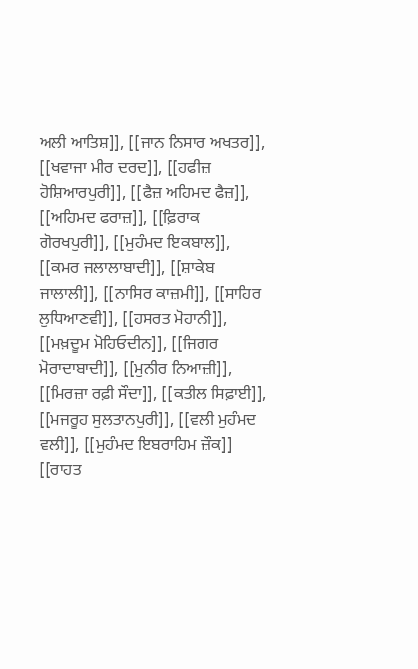ਅਲੀ ਆਤਿਸ਼]], [[ਜਾਨ ਨਿਸਾਰ ਅਖਤਰ]], [[ਖਵਾਜਾ ਮੀਰ ਦਰਦ]], [[ਹਫੀਜ਼ ਹੋਸ਼ਿਆਰਪੁਰੀ]], [[ਫੈਜ਼ ਅਹਿਮਦ ਫੈਜ਼]], [[ਅਹਿਮਦ ਫਰਾਜ਼]], [[ਫ਼ਿਰਾਕ ਗੋਰਖਪੁਰੀ]], [[ਮੁਹੰਮਦ ਇਕਬਾਲ]], [[ਕਮਰ ਜਲਾਲਾਬਾਦੀ]], [[ਸ਼ਾਕੇਬ ਜਾਲਾਲੀ]], [[ਨਾਸਿਰ ਕਾਜ਼ਮੀ]], [[ਸਾਹਿਰ ਲੁਧਿਆਣਵੀ]], [[ਹਸਰਤ ਮੋਹਾਨੀ]], [[ਮਖ਼ਦੂਮ ਮੋਹਿਓਦੀਨ]], [[ਜਿਗਰ ਮੋਰਾਦਾਬਾਦੀ]], [[ਮੁਨੀਰ ਨਿਆਜ਼ੀ]], [[ਮਿਰਜ਼ਾ ਰਫ਼ੀ ਸੌਦਾ]], [[ਕਤੀਲ ਸਿਫ਼ਾਈ]], [[ਮਜਰੂਹ ਸੁਲਤਾਨਪੁਰੀ]], [[ਵਲੀ ਮੁਹੰਮਦ ਵਲੀ]], [[ਮੁਹੰਮਦ ਇਬਰਾਹਿਮ ਜ਼ੌਕ]] [[ਰਾਹਤ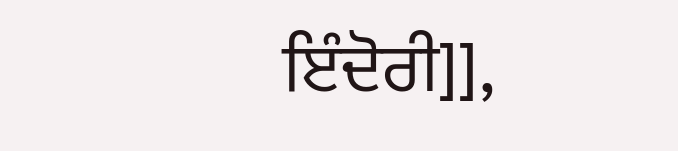ਇੰਦੋਰੀ]],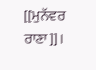[[ਮੁਨੱਵਰ ਰਾਣਾ]]।